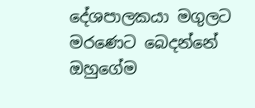දේශපාලකයා මගුලට මරණෙට බෙදන්නේ ඔහුගේම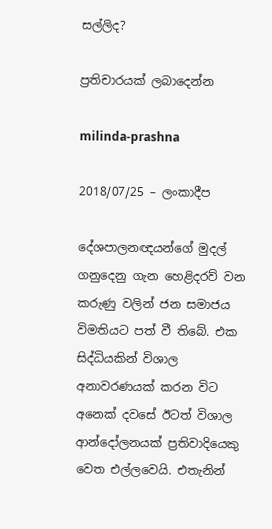සල්ලිද?

ප්‍රතිචාරයක් ලබාදෙන්න

milinda-prashna

2018/07/25 – ලංකාදීප

දේශපාලනඥයන්ගේ මුදල් ගනුදෙනු ගැන හෙළිදරව් වන කරුණු වලින් ජන සමාජය විමතියට පත් වී තිබේ. එක සිද්ධියකින් විශාල අනාවරණයක් කරන විට අනෙක් දවසේ ඊටත් විශාල ආන්දෝලනයක් ප්‍රතිවාදියෙකු වෙත එල්ලවෙයි. එතැනින්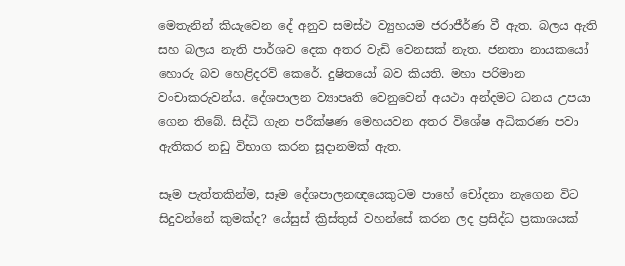මෙතැනින් කියැවෙන දේ අනුව සමස්ථ ව්‍යුහයම ජරාජීර්ණ වී ඇත. බලය ඇති සහ බලය නැති පාර්ශව දෙක අතර වැඩි වෙනසක් නැත. ජනතා නායකයෝ හොරු බව හෙළිදරව් කෙරේ. දුෂිතයෝ බව කියති. මහා පරිමාන වංචාකරුවන්ය. දේශපාලන ව්‍යාපෘති වෙනුවෙන් අයථා අන්දමට ධනය උපයා ගෙන තිබේ. සිද්ධි ගැන පරීක්ෂණ මෙහයවන අතර විශේෂ අධිකරණ පවා ඇතිකර නඩු විභාග කරන සූදානමක් ඇත.

සෑම පැත්තකින්ම, සෑම දේශපාලනඥයෙකුටම පාහේ චෝදනා නැගෙන විට සිදුවන්නේ කුමක්ද? යේසුස් ක්‍රිස්තුස් වහන්සේ කරන ලද ප්‍රසිද්ධ ප්‍රකාශයක්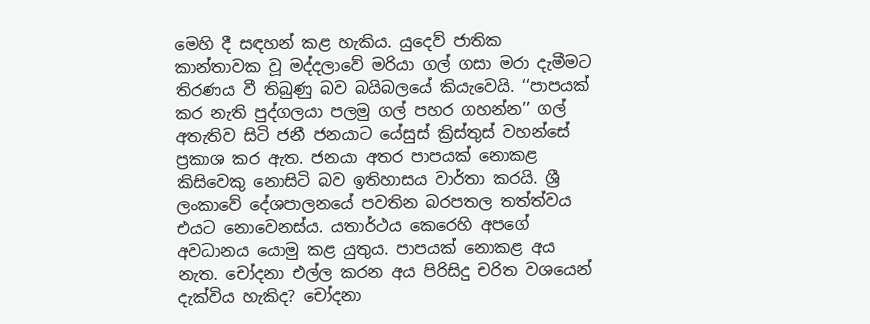මෙහි දී සඳහන් කළ හැකිය. යුදෙව් ජාතික කාන්තාවක වූ මද්දලාවේ මරියා ගල් ගසා මරා දැමීමට තිරණය වී තිබුණු බව බයිබලයේ කියැවෙයි. ‘‘පාපයක් කර නැති පුද්ගලයා පලමු ගල් පහර ගහන්න’’ ගල් අතැතිව සිටි ජනී ජනයාට යේසුස් ක්‍රිස්තුස් වහන්සේ ප්‍රකාශ කර ඇත. ජනයා අතර පාපයක් නොකළ කිසිවෙකු නොසිටි බව ඉතිහාසය වාර්තා කරයි. ශ්‍රී ලංකාවේ දේශපාලනයේ පවතින බරපතල තත්ත්වය එයට නොවෙනස්ය. යතාර්ථය කෙරෙහි අපගේ අවධානය යොමු කළ යුතුය. පාපයක් නොකළ අය නැත. චෝදනා එල්ල කරන අය පිරිසිදු චරිත වශයෙන් දැක්විය හැකිද? චෝදනා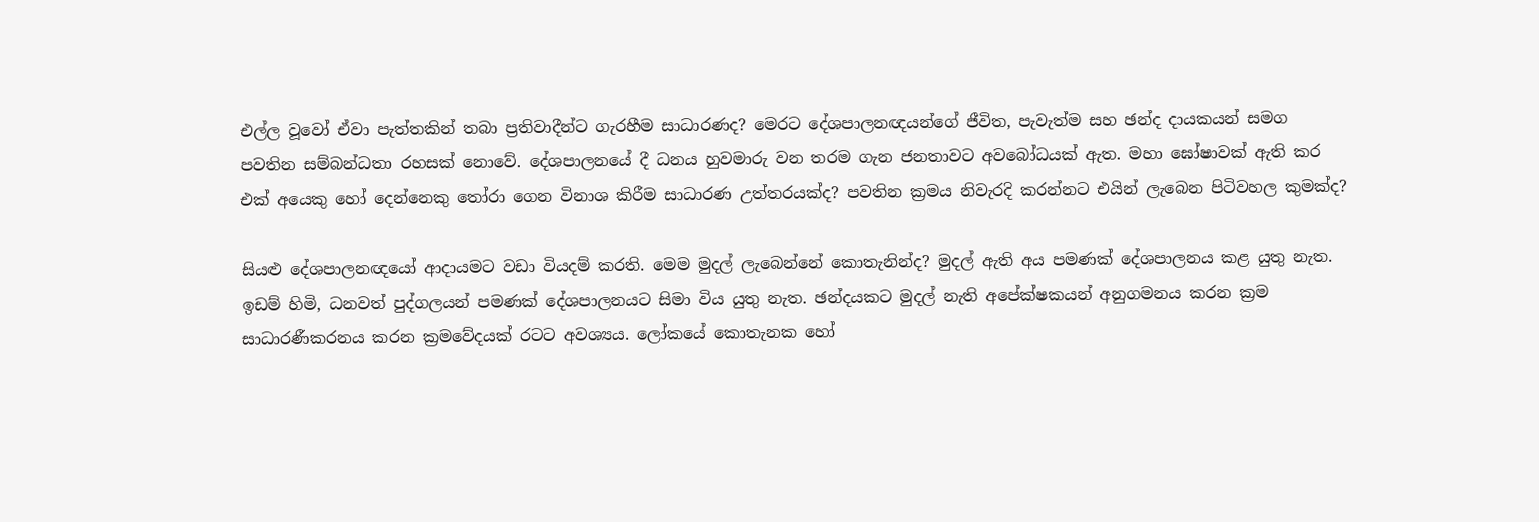එල්ල වූවෝ ඒවා පැත්තකින් තබා ප්‍රතිවාදීන්ට ගැරහීම සාධාරණද? මෙරට දේශපාලනඥයන්ගේ ජීවිත, පැවැත්ම සහ ඡන්ද දායකයන් සමග පවතින සම්බන්ධතා රහසක් නොවේ. දේශපාලනයේ දී ධනය හුවමාරු වන තරම ගැන ජනතාවට අවබෝධයක් ඇත. මහා ඝෝෂාවක් ඇති කර එක් අයෙකු හෝ දෙන්නෙකු තෝරා ගෙන විනාශ කිරීම සාධාරණ උත්තරයක්ද? පවතින ක්‍රමය නිවැරදි කරන්නට එයින් ලැබෙන පිටිවහල කුමක්ද?

සියළු දේශපාලනඥයෝ ආදායමට වඩා වියදම් කරති. මෙම මුදල් ලැබෙන්නේ කොතැනින්ද? මුදල් ඇති අය පමණක් දේශපාලනය කළ යුතු නැත. ඉඩම් හිමි, ධනවත් පුද්ගලයන් පමණක් දේශපාලනයට සිමා විය යුතු නැත. ඡන්දයකට මුදල් නැති අපේක්ෂකයන් අනුගමනය කරන ක්‍රම සාධාරණීකරනය කරන ක්‍රමවේදයක් රටට අවශ්‍යය. ලෝකයේ කොතැනක හෝ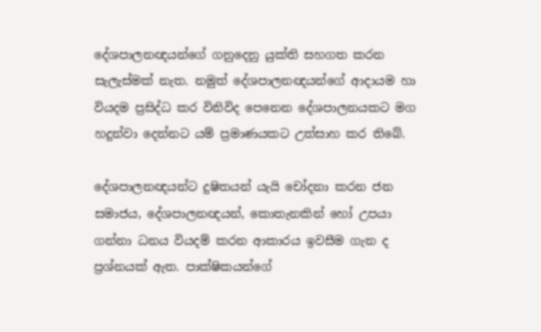දේශපාලනඥයන්ගේ ගනුදෙනු යුක්ති සහගත කරන සැලැස්මක් නැත. නමුත් දේශපාලනඥයන්ගේ ආදායම හා වියදම ප්‍රසිද්ධ කර විනිවිද පෙනෙන දේශපාලනයකට මග හදුන්වා දෙන්නට යම් ප්‍රමාණයකට උත්සාහ කර තිබේ.

දේශපාලනඥයන්ට දුෂිතයන් යැයි චෝදනා කරන ජන සමාජය, දේශපාලනඥයන්, කොතැනකින් හෝ උපයා ගන්නා ධනය වියදම් කරන ආකාරය ඉවසීම ගැන ද ප්‍රශ්නයක් ඇත. පාක්ෂිකයන්ගේ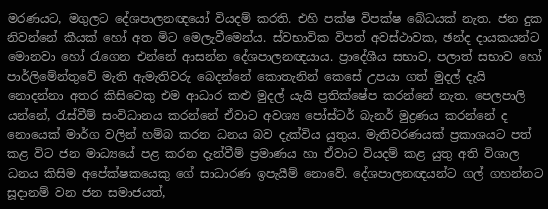මරණයට, මගුලට දේශපාලනඥයෝ වියදම් කරති. එහි පක්ෂ විපක්ෂ බේධයක් නැත. ජන දුක නිවන්නේ කීයක් හෝ අත මිට මෙලැවීමෙන්ය. ස්වභාවික විපත් අවස්ථාවක, ඡන්ද දායකයන්ට මොනවා හෝ රැගෙන එන්නේ ආසන්න දේශපාලනඥයාය. ප්‍රාදේශීය සභාව, පලාත් සභාව හෝ පාර්ලිමේන්තුවේ මැති ඇමැතිවරු බෙදන්නේ කොතැනින් කෙසේ උපයා ගත් මුදල් දැයි නොදන්නා අතර කිසිවෙකු එම ආධාර කළු මුදල් යැයි ප්‍රතික්ෂේප කරන්නේ නැත. පෙලපාලි යන්නේ, රැස්වීම් සංවිධානය කරන්නේ ඒවාට අවශ්‍ය පෝස්ටර් බැනර් මුද්‍රණය කරන්නේ ද නොයෙක් මාර්ග වලින් හම්බ කරන ධනය බව දැක්විය යුතුය. මැතිවරණයක් ප්‍රකාශයට පත් කළ විට ජන මාධ්‍යයේ පළ කරන දැන්වීම් ප්‍රමාණය හා ඒවාට වියදම් කළ යුතු අති විශාල ධනය කිසිම අපේක්ෂකයෙකු ගේ සාධාරණ ඉපැයීම් නොවේ. දේශපාලනඥයන්ට ගල් ගහන්නට සූදානම් වන ජන සමාජයත්,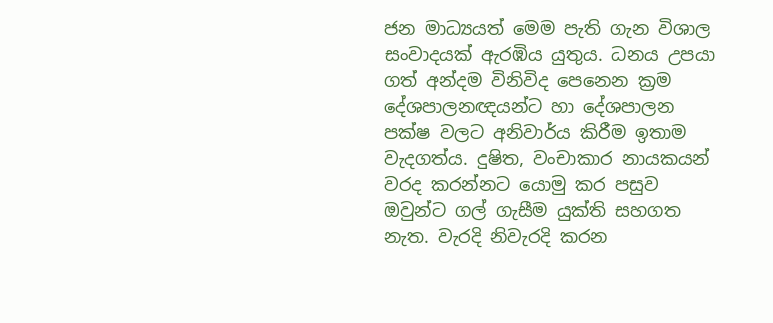ජන මාධ්‍යයත් මෙම පැති ගැන විශාල සංවාදයක් ඇරඹිය යුතුය. ධනය උපයා ගත් අන්දම විනිවිද පෙනෙන ක්‍රම දේශපාලනඥයන්ට හා දේශපාලන පක්ෂ වලට අනිවාර්ය කිරීම ඉතාම වැදගත්ය. දුෂිත, වංචාකාර නායකයන් වරද කරන්නට යොමු කර පසුව ඔවුන්ට ගල් ගැසීම යුක්ති සහගත නැත. වැරදි නිවැරදි කරන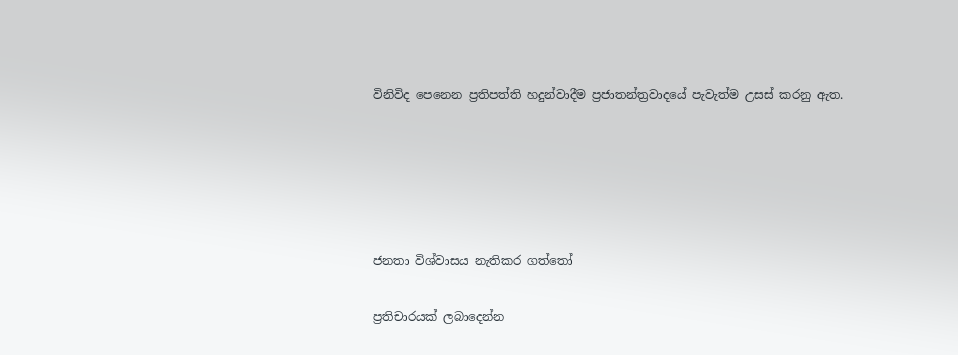විනිවිද පෙනෙන ප්‍රතිපත්ති හදුන්වාදීම ප්‍රජාතන්ත්‍රවාදයේ පැවැත්ම උසස් කරනු ඇත.





ජනතා විශ්වාසය නැතිකර ගත්තෝ

ප්‍රතිචාරයක් ලබාදෙන්න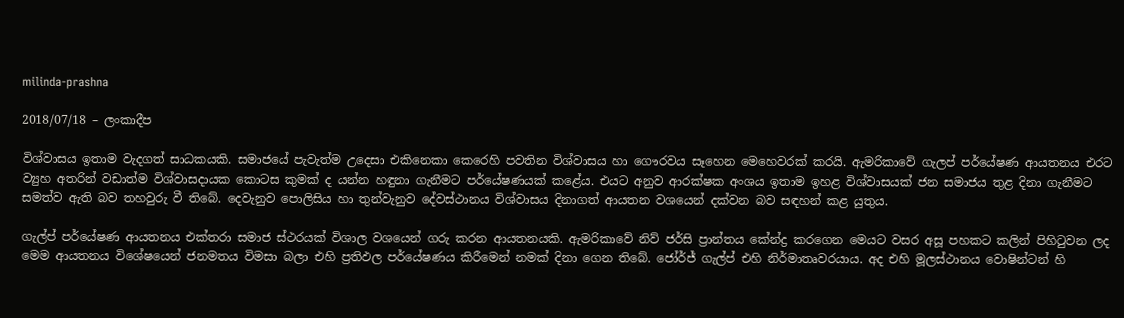milinda-prashna

2018/07/18 – ලංකාදීප

විශ්වාසය ඉතාම වැදගත් සාධකයකි. සමාජයේ පැවැත්ම උදෙසා එකිනෙකා කෙරෙහි පවතින විශ්වාසය හා ගෞරවය සෑහෙන මෙහෙවරක් කරයි. ඇමරිකාවේ ගැලප් පර්යේෂණ ආයතනය එරට ව්‍යුහ අතරින් වඩාත්ම විශ්වාසදායක කොටස කුමක් ද යන්න හඳුනා ගැනීමට පර්යේෂණයක් කළේය. එයට අනුව ආරක්ෂක අංශය ඉතාම ඉහළ විශ්වාසයක් ජන සමාජය තුළ දිනා ගැනීමට සමත්ව ඇති බව තහවුරු වී තිබේ. දෙවැනුව පොලිසිය හා තුන්වැනුව දේවස්ථානය විශ්වාසය දිනාගත් ආයතන වශයෙන් දක්වන බව සඳහන් කළ යුතුය.

ගැල්ප් පර්යේෂණ ආයතනය එක්තරා සමාජ ස්ථරයක් විශාල වශයෙන් ගරු කරන ආයතනයකි. ඇමරිකාවේ නිව් ජර්සි ප්‍රාන්තය කේන්ද්‍ර කරගෙන මෙයට වසර අසූ පහකට කලින් පිහිටුවන ලද මෙම ආයතනය විශේෂයෙන් ජනමතය විමසා බලා එහි ප්‍රතිඵල පර්යේෂණය කිරීමෙන් නමක් දිනා ගෙන තිබේ. ජෝර්ජ් ගැල්ප් එහි නිර්මාතෘවරයාය. අද එහි මූලස්ථානය වොෂින්ටන් හි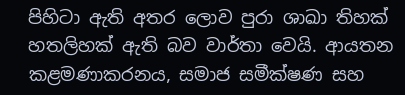පිහිටා ඇති අතර ලොව පුරා ශාඛා තිහක් හතලිහක් ඇති බව වාර්තා වෙයි. ආයතන කළමණාකරනය, සමාජ සමීක්ෂණ සහ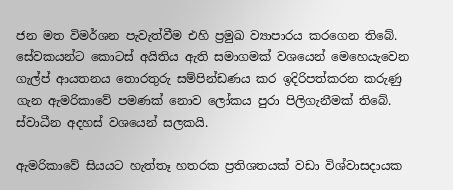ජන මත විමර්ශන පැවැත්වීම එහි ප්‍රමුඛ ව්‍යාපාරය කරගෙන තිබේ. සේවකයන්ට කොටස් අයිතිය ඇති සමාගමක් වශයෙන් මෙහෙයැවෙන ගැල්ප් ආයතනය තොරතුරු සම්පින්ඩණය කර ඉදිරිපත්කරන කරුණු ගැන ඇමරිකාවේ පමණක් නොව ලෝකය පුරා පිලිගැනීමක් තිබේ. ස්වාධීන අදහස් වශයෙන් සලකයි.

ඇමරිකාවේ සියයට හැත්තෑ හතරක ප්‍රතිශතයක් වඩා විශ්වාසදායක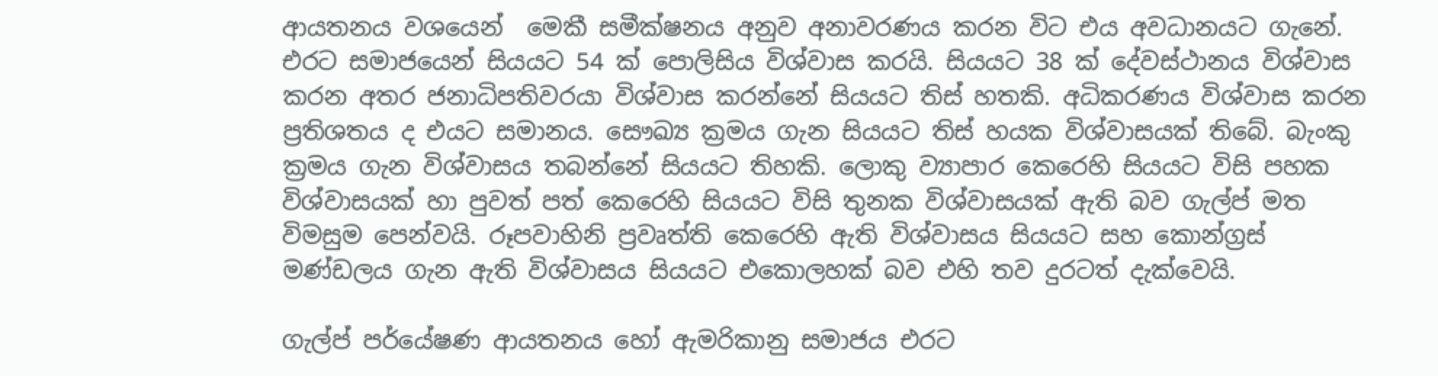ආයතනය වශයෙන්  මෙකී සමීක්ෂනය අනුව අනාවරණය කරන විට එය අවධානයට ගැනේ. එරට සමාජයෙන් සියයට 54 ක් පොලිසිය විශ්වාස කරයි. සියයට 38 ක් දේවස්ථානය විශ්වාස කරන අතර ජනාධිපතිවරයා විශ්වාස කරන්නේ සියයට තිස් හතකි. අධිකරණය විශ්වාස කරන ප්‍රතිශතය ද එයට සමානය. සෞඛ්‍ය ක්‍රමය ගැන සියයට තිස් හයක විශ්වාසයක් තිබේ. බැංකු ක්‍රමය ගැන විශ්වාසය තබන්නේ සියයට තිහකි. ලොකු ව්‍යාපාර කෙරෙහි සියයට විසි පහක විශ්වාසයක් හා පුවත් පත් කෙරෙහි සියයට විසි තුනක විශ්වාසයක් ඇති බව ගැල්ප් මත විමසුම පෙන්වයි. රූපවාහිනි ප්‍රවෘත්ති කෙරෙහි ඇති විශ්වාසය සියයට සහ කොන්ග්‍රස් මණ්ඩලය ගැන ඇති විශ්වාසය සියයට එකොලහක් බව එහි තව දුරටත් දැක්වෙයි.

ගැල්ප් පර්යේෂණ ආයතනය හෝ ඇමරිකානු සමාජය එරට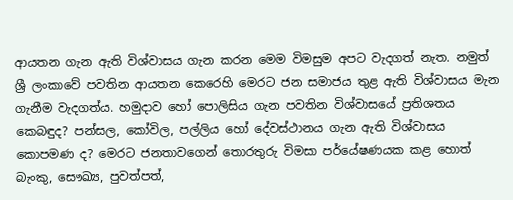ආයතන ගැන ඇති විශ්වාසය ගැන කරන මෙම විමසුම අපට වැදගත් නැත. නමුත් ශ්‍රී ලංකාවේ පවතින ආයතන කෙරෙහි මෙරට ජන සමාජය තුළ ඇති විශ්වාසය මැන ගැනීම වැදගත්ය. හමුදාව හෝ පොලිසිය ගැන පවතින විශ්වාසයේ ප්‍රතිශතය කෙබඳුද? පන්සල, කෝවිල, පල්ලිය හෝ දේවස්ථානය ගැන ඇති විශ්වාසය කොපමණ ද? මෙරට ජනතාවගෙන් තොරතුරු විමසා පර්යේෂණයක කළ හොත් බැංකු, සෞඛ්‍ය, පුවත්පත්,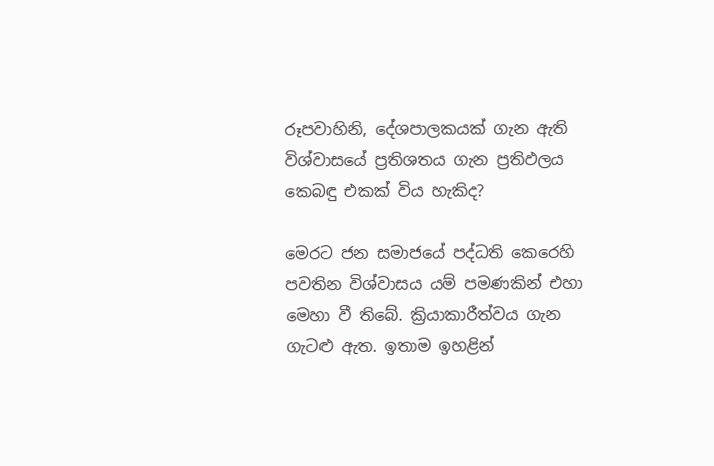රූපවාහිනි, දේශපාලකයක් ගැන ඇති විශ්වාසයේ ප්‍රතිශතය ගැන ප්‍රතිඵලය කෙබඳු එකක් විය හැකිද?

මෙරට ජන සමාජයේ පද්ධති කෙරෙහි පවතින විශ්වාසය යම් පමණකින් එහා මෙහා වී තිබේ. ක්‍රියාකාරීත්වය ගැන ගැටළු ඇත. ඉතාම ඉහළින්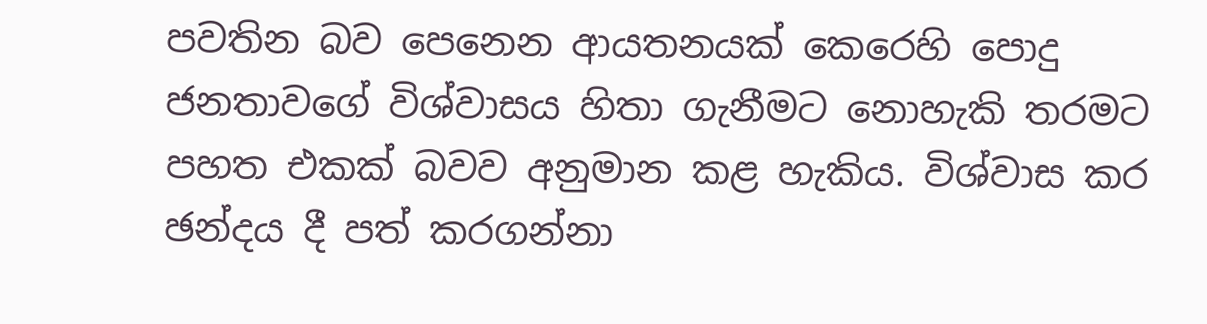පවතින බව පෙනෙන ආයතනයක් කෙරෙහි පොදු ජනතාවගේ විශ්වාසය හිතා ගැනීමට නොහැකි තරමට පහත එකක් බවව අනුමාන කළ හැකිය. විශ්වාස කර ඡන්දය දී පත් කරගන්නා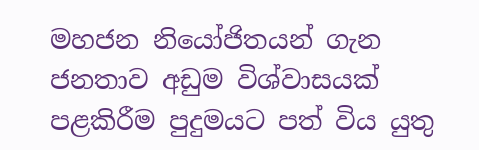මහජන නියෝජිතයන් ගැන ජනතාව අඩුම විශ්වාසයක් පළකිරීම පුදුමයට පත් විය යුතු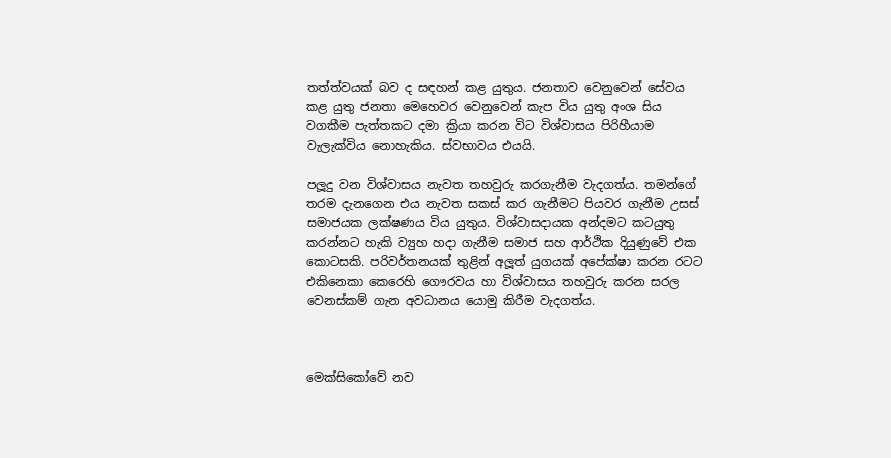තත්ත්වයක් බව ද සඳහන් කළ යුතුය. ජනතාව වෙනුවෙන් සේවය කළ යුතු ජනතා මෙහෙවර වෙනුවෙන් කැප විය යුතු අංශ සිය වගකීම පැත්තකට දමා ක්‍රියා කරන විට විශ්වාසය පිරිහීයාම වැලැක්විය නොහැකිය. ස්වභාවය එයයි.

පලූදු වන විශ්වාසය නැවත තහවුරු කරගැනීම වැදගත්ය. තමන්ගේ තරම දැනගෙන එය නැවත සකස් කර ගැනීමට පියවර ගැනීම උසස් සමාජයක ලක්ෂණය විය යුතුය. විශ්වාසදායක අන්දමට කටයුතු කරන්නට හැකි ව්‍යුහ හදා ගැනීම සමාජ සහ ආර්ථික දියුණුවේ එක කොටසකි. පරිවර්තනයක් තුළින් අලූත් යුගයක් අපේක්ෂා කරන රටට එකිනෙකා කෙරෙහි ගෞරවය හා විශ්වාසය තහවුරු කරන සරල වෙනස්කම් ගැන අවධානය යොමු කිරීම වැදගත්ය.



මෙක්සිකෝවේ නව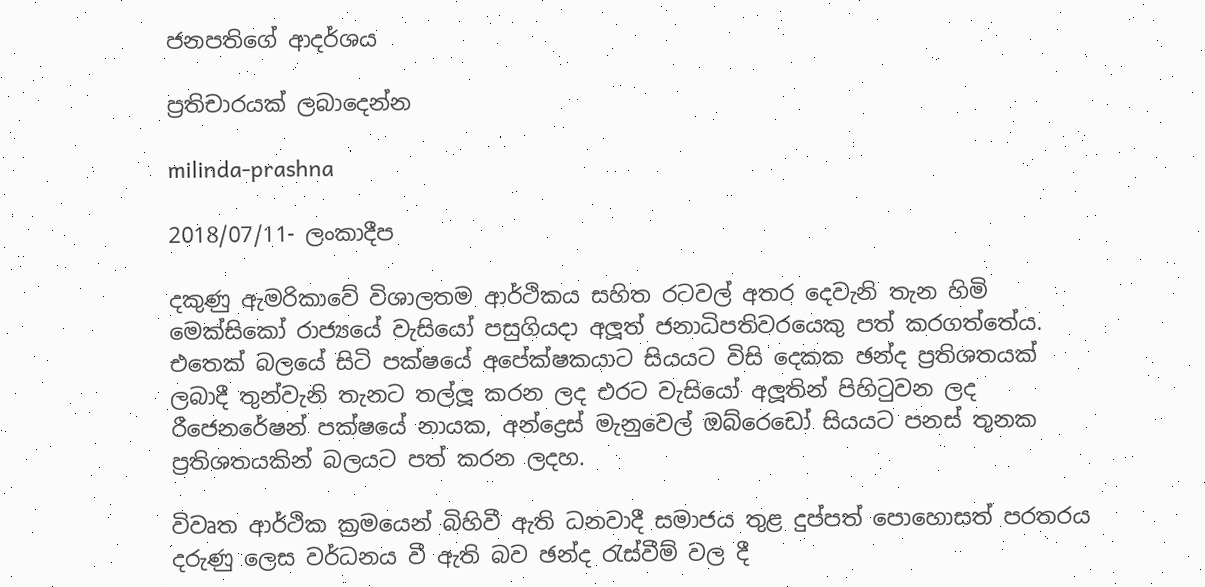ජනපතිගේ ආදර්ශය

ප්‍රතිචාරයක් ලබාදෙන්න

milinda-prashna

2018/07/11- ලංකාදීප

දකුණු ඇමරිකාවේ විශාලතම ආර්ථිකය සහිත රටවල් අතර දෙවැනි තැන හිමි මෙක්සිකෝ රාජ්‍යයේ වැසියෝ පසුගියදා අලූත් ජනාධිපතිවරයෙකු පත් කරගත්තේය. එතෙක් බලයේ සිටි පක්ෂයේ අපේක්ෂකයාට සියයට විසි දෙකක ඡන්ද ප්‍රතිශතයක් ලබාදී තුන්වැනි තැනට තල්ලූ කරන ලද එරට වැසියෝ අලූතින් පිහිටුවන ලද රීජෙනරේෂන් පක්ෂයේ නායක, අන්ද්‍රෙස් මැනුවෙල් ඔබ්රෙඩෝ සියයට පනස් තුනක ප්‍රතිශතයකින් බලයට පත් කරන ලදහ.

විවෘත ආර්ථික ක්‍රමයෙන් බිහිවී ඇති ධනවාදී සමාජය තුළ දුප්පත් පොහොසත් පරතරය දරුණු ලෙස වර්ධනය වී ඇති බව ඡන්ද රැස්වීම් වල දී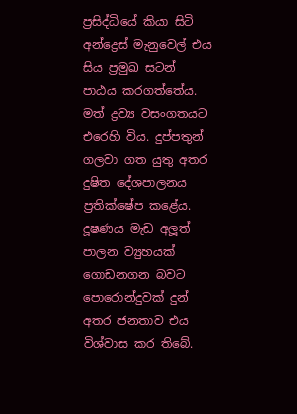ප්‍රසිද්ධියේ කියා සිටි අන්ද්‍රෙස් මැනුවෙල් එය සිය ප්‍රමුඛ සටන් පාඨය කරගත්තේය. මත් ද්‍රව්‍ය වසංගතයට එරෙහි විය. දුප්පතුන් ගලවා ගත යුතු අතර දුෂිත දේශපාලනය ප්‍රතික්ෂේප කළේය. දූෂණය මැඩ අලූත් පාලන ව්‍යුහයක් ගොඩනගන බවට පොරොන්දුවක් දුන් අතර ජනතාව එය විශ්වාස කර තිබේ.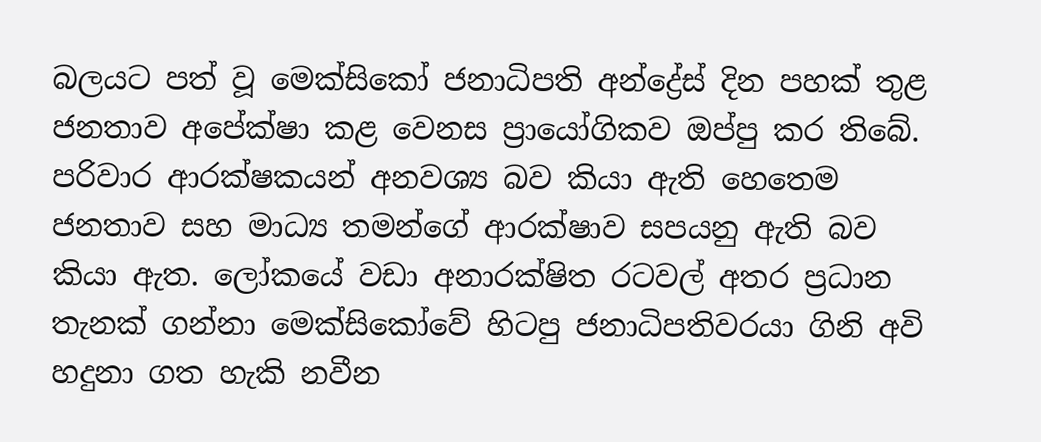බලයට පත් වූ මෙක්සිකෝ ජනාධිපති අන්ද්‍රේස් දින පහක් තුළ ජනතාව අපේක්ෂා කළ වෙනස ප්‍රායෝගිකව ඔප්පු කර තිබේ. පරිවාර ආරක්ෂකයන් අනවශ්‍ය බව කියා ඇති හෙතෙම ජනතාව සහ මාධ්‍ය තමන්ගේ ආරක්ෂාව සපයනු ඇති බව කියා ඇත. ලෝකයේ වඩා අනාරක්ෂිත රටවල් අතර ප්‍රධාන තැනක් ගන්නා මෙක්සිකෝවේ හිටපු ජනාධිපතිවරයා ගිනි අවි හදුනා ගත හැකි නවීන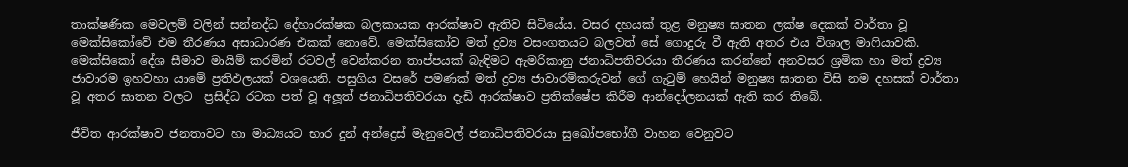තාක්ෂණික මෙවලම් වලින් සන්නද්ධ දේහාරක්ෂක බලකායක ආරක්ෂාව ඇතිව සිටියේය. වසර දහයක් තුළ මනුෂ්‍ය ඝාතන ලක්ෂ දෙකක් වාර්තා වූ මෙක්සිකෝවේ එම තීරණය අසාධාරණ එකක් නොවේ. මෙක්සිකෝව මත් ද්‍රව්‍ය වසංගතයට බලවත් සේ ගොදුරු වී ඇති අතර එය විශාල මාෆියාවකි. මෙක්සිකෝ දේශ සීමාව මායිම් කරමින් රටවල් වෙන්කරන තාප්පයක් බැඳිමට ඇමරිකානු ජනාධිපතිවරයා තීරණය කරන්නේ අනවසර ශ්‍රමික හා මත් ද්‍රව්‍ය ජාවාරම ඉහවහා යාමේ ප්‍රතිඵලයක් වශයෙනි. පසුගිය වසරේ පමණක් මත් ද්‍රව්‍ය ජාවාරම්කරුවන් ගේ ගැටුම් හෙයින් මනුෂ්‍ය ඝාතන විසි නම දහසක් වාර්තා වූ අතර ඝාතන වලට  ප්‍රසිද්ධ රටක පත් වූ අලූත් ජනාධිපතිවරයා දැඩි ආරක්ෂාව ප්‍රතික්ෂේප කිරීම ආන්දෝලනයක් ඇති කර තිබේ.

ජීවිත ආරක්ෂාව ජනතාවට හා මාධ්‍යයට භාර දුන් අන්ද්‍රෙස් මැනුවෙල් ජනාධිපතිවරයා සුඛෝපභෝගී වාහන වෙනුවට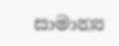සාමාන්‍ය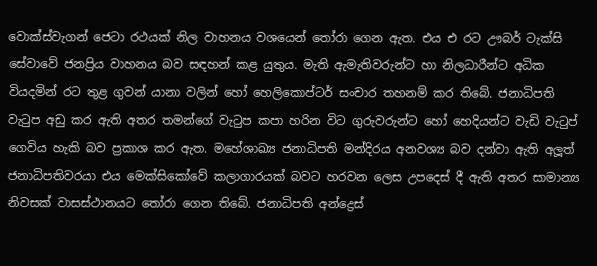වොක්ස්වැගන් ජෙටා රථයක් නිල වාහනය වශයෙන් තෝරා ගෙන ඇත. එය එ රට ඌබර් ටැක්සි සේවාවේ ජනප්‍රිය වාහනය බව සඳහන් කළ යුතුය. මැති ඇමැතිවරුන්ට හා නිලධාරීන්ට අධික වියදමින් රට තුළ ගුවන් යානා වලින් හෝ හෙලිකොප්ටර් සංචාර තහනම් කර තිබේ. ජනාධිපති වැටුප අඩු කර ඇති අතර තමන්ගේ වැටුප කපා හරින විට ගුරුවරුන්ට හෝ හෙදියන්ට වැඩි වැටුප් ගෙවිය හැකි බව ප්‍රකාශ කර ඇත. මහේශාඛ්‍ය ජනාධිපති මන්දිරය අනවශ්‍ය බව දන්වා ඇති අලූත් ජනාධිපතිවරයා එය මෙක්සිකෝවේ කලාගාරයක් බවට හරවන ලෙස උපදෙස් දී ඇති අතර සාමාන්‍ය නිවසක් වාසස්ථානයට තෝරා ගෙන තිබේ. ජනාධිපති අන්ද්‍රෙස්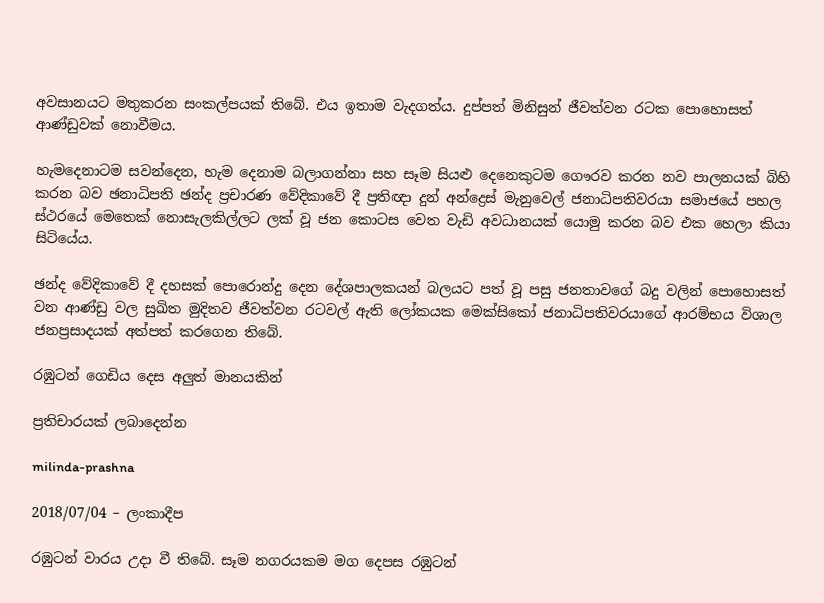අවසානයට මතුකරන සංකල්පයක් තිබේ. එය ඉතාම වැදගත්ය. දුප්පත් මිනිසුන් ජීවත්වන රටක පොහොසත් ආණ්ඩුවක් නොවීමය.

හැමදෙනාටම සවන්දෙන, හැම දෙනාම බලාගන්නා සහ සෑම සියළු දෙනෙකුටම ගෞරව කරන නව පාලනයක් බිහි කරන බව ඡනාධිපති ඡන්ද ප්‍රචාරණ වේදිකාවේ දී ප්‍රතිඥා දුන් අන්ද්‍රෙස් මැනුවෙල් ජනාධිපතිවරයා සමාජයේ පහල ස්ථරයේ මෙතෙක් නොසැලකිල්ලට ලක් වූ ජන කොටස වෙත වැඩි අවධානයක් යොමු කරන බව එක හෙලා කියා සිටියේය.

ඡන්ද වේදිකාවේ දී දහසක් පොරොන්දු දෙන දේශපාලකයන් බලයට පත් වූ පසු ජනතාවගේ බදු වලින් පොහොසත් වන ආණ්ඩු වල සුඛිත මුදිතව ජීවත්වන රටවල් ඇති ලෝකයක මෙක්සිකෝ ජනාධිපතිවරයාගේ ආරම්භය විශාල ජනප්‍රසාදයක් අත්පත් කරගෙන තිබේ.

රඹුටන් ගෙඩිය දෙස අලුත් මානයකින්

ප්‍රතිචාරයක් ලබාදෙන්න

milinda-prashna

2018/07/04 – ලංකාදීප

රඹුටන් වාරය උදා වී තිබේ. සෑම නගරයකම මග දෙපස රඹුටන්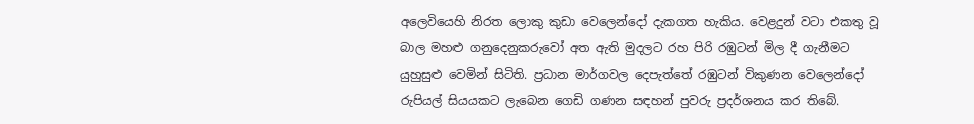අලෙවියෙහි නිරත ලොකු කුඩා වෙලෙන්දෝ දැකගත හැකිය. වෙළදුන් වටා එකතු වූ බාල මහළු ගනුදෙනුකරුවෝ අත ඇති මුදලට රහ පිරි රඹුටන් මිල දී ගැනීමට යුහුසුළු වෙමින් සිටිති. ප්‍රධාන මාර්ගවල දෙපැත්තේ රඹුටන් විකුණන වෙලෙන්දෝ රුපියල් සියයකට ලැබෙන ගෙඩි ගණන සඳහන් පුවරු ප්‍රදර්ශනය කර තිබේ.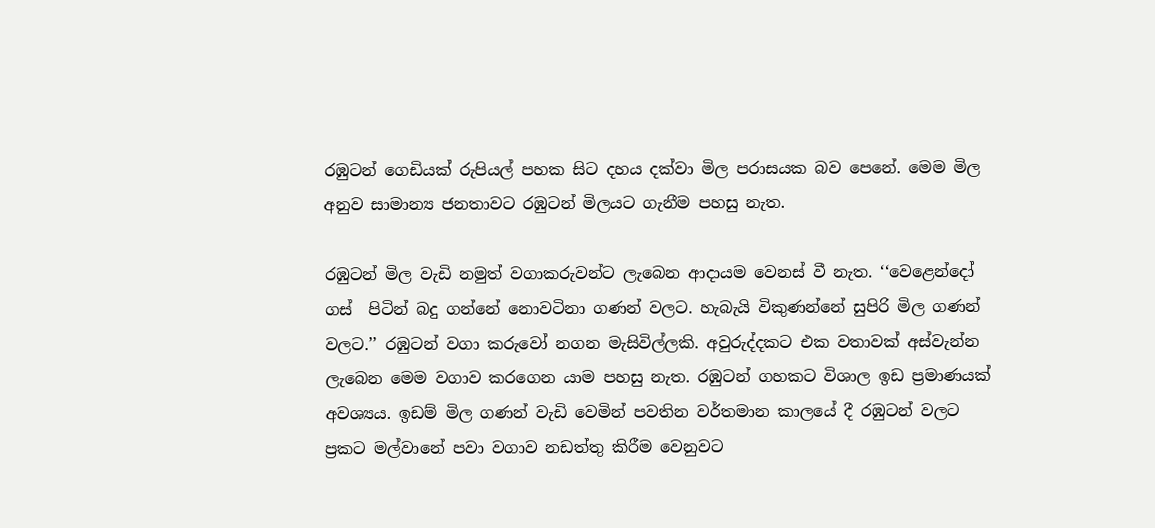රඹුටන් ගෙඩියක් රුපියල් පහක සිට දහය දක්වා මිල පරාසයක බව පෙනේ. මෙම මිල අනුව සාමාන්‍ය ජනතාවට රඹුටන් මිලයට ගැනීම පහසු නැත.

රඹුටන් මිල වැඩි නමුත් වගාකරුවන්ට ලැබෙන ආදායම වෙනස් වී නැත. ‘‘වෙළෙන්දෝ ගස්  පිටින් බදු ගන්නේ නොවටිනා ගණන් වලට. හැබැයි විකුණන්නේ සුපිරි මිල ගණන් වලට.’’ රඹුටන් වගා කරුවෝ නගන මැසිවිල්ලකි. අවුරුද්දකට එක වතාවක් අස්වැන්න ලැබෙන මෙම වගාව කරගෙන යාම පහසු නැත. රඹුටන් ගහකට විශාල ඉඩ ප්‍රමාණයක් අවශ්‍යය. ඉඩම් මිල ගණන් වැඩි වෙමින් පවතින වර්තමාන කාලයේ දී රඹුටන් වලට ප්‍රකට මල්වානේ පවා වගාව නඩත්තු කිරීම වෙනුවට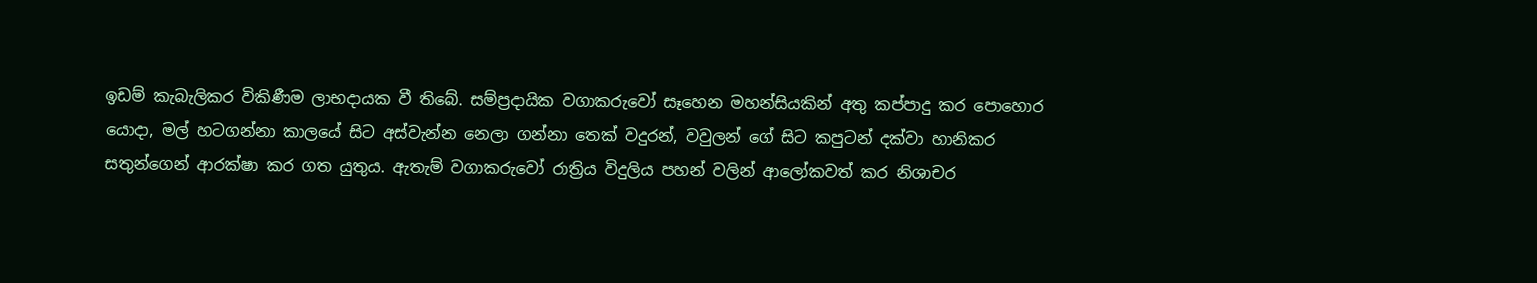ඉඩම් කැබැලිකර විකිණීම ලාභදායක වී තිබේ. සම්ප්‍රදායික වගාකරුවෝ සෑහෙන මහන්සියකින් අතු කප්පාදු කර පොහොර යොදා, මල් හටගන්නා කාලයේ සිට අස්වැන්න නෙලා ගන්නා තෙක් වදුරන්, වවුලන් ගේ සිට කපුටන් දක්වා හානිකර සතුන්ගෙන් ආරක්ෂා කර ගත යුතුය. ඇතැම් වගාකරුවෝ රාත්‍රිය විදුලිය පහන් වලින් ආලෝකවත් කර නිශාචර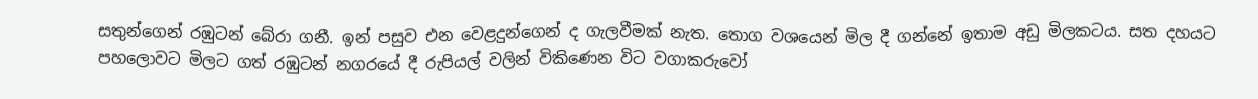සතුන්ගෙන් රඹුටන් බේරා ගනී. ඉන් පසුව එන වෙළදුන්ගෙන් ද ගැලවීමක් නැත. තොග වශයෙන් මිල දී ගන්නේ ඉතාම අඩු මිලකටය. සත දහයට පහලොවට මිලට ගත් රඹුටන් නගරයේ දී රුපියල් වලින් විකිණෙන විට වගාකරුවෝ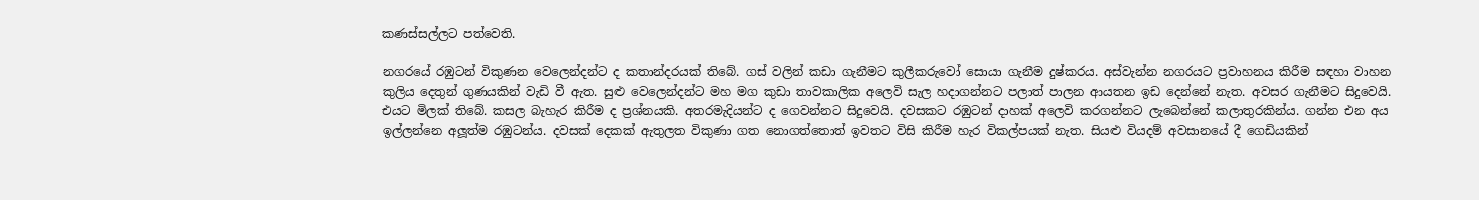කණස්සල්ලට පත්වෙති.

නගරයේ රඹුටන් විකුණන වෙලෙන්දන්ට ද කතාන්දරයක් තිබේ. ගස් වලින් කඩා ගැනීමට කුලීකරුවෝ සොයා ගැනීම දුෂ්කරය. අස්වැන්න නගරයට ප්‍රවාහනය කිරීම සඳහා වාහන කුලිය දෙතුන් ගුණයකින් වැඩි වී ඇත. සුළු වෙලෙන්දන්ට මහ මග කුඩා තාවකාලික අලෙවි සැල හදාගන්නට පලාත් පාලන ආයතන ඉඩ දෙන්නේ නැත. අවසර ගැනීමට සිදුවෙයි. එයට මිලක් තිබේ. කසල බැහැර කිරීම ද ප්‍රශ්නයකි. අතරමැදියන්ට ද ගෙවන්නට සිදුවෙයි. දවසකට රඹුටන් දාහක් අලෙවි කරගන්නට ලැබෙන්නේ කලාතුරකින්ය. ගන්න එන අය ඉල්ලන්නෙ අලූත්ම රඹුටන්ය. දවසක් දෙකක් ඇතුලත විකුණා ගත නොගත්තොත් ඉවතට විසි කිරීම හැර විකල්පයක් නැත. සියළු වියදම් අවසානයේ දී ගෙඩියකින්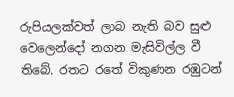රුපියලක්වත් ලාබ නැති බව සුළු වෙලෙන්දෝ නගන මැසිවිල්ල වී තිබේ. රතට රතේ විකුණන රඹුටන්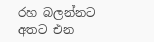රහ බලන්නට අතට එන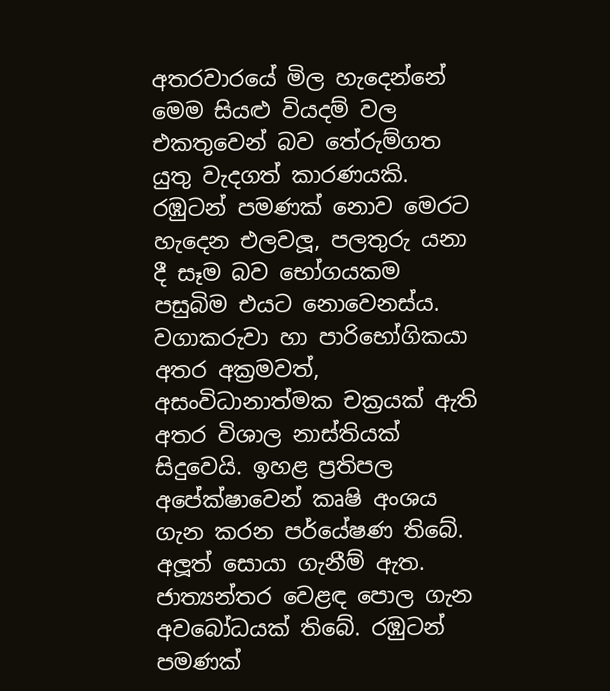අතරවාරයේ මිල හැදෙන්නේ මෙම සියළු වියදම් වල එකතුවෙන් බව තේරුම්ගත යුතු වැදගත් කාරණයකි. රඹුටන් පමණක් නොව මෙරට හැදෙන එලවලූ, පලතුරු යනා දී සෑම බව භෝගයකම පසුබිම එයට නොවෙනස්ය. වගාකරුවා හා පාරිභෝගිකයා අතර අක්‍රමවත්, අසංවිධානාත්මක චක්‍රයක් ඇති අතර විශාල නාස්තියක් සිදුවෙයි. ඉහළ ප්‍රතිපල අපේක්ෂාවෙන් කෘෂි අංශය ගැන කරන පර්යේෂණ තිබේ. අලූත් සොයා ගැනීම් ඇත. ජාත්‍යන්තර වෙළඳ පොල ගැන අවබෝධයක් තිබේ. රඹුටන් පමණක්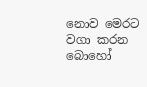නොව මෙරට වගා කරන බොහෝ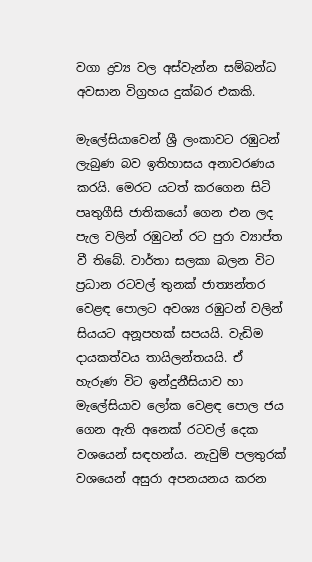වගා ද්‍රව්‍ය වල අස්වැන්න සම්බන්ධ අවසාන විග්‍රහය දුක්බර එකකි.

මැලේසියාවෙන් ශ්‍රී ලංකාවට රඹුටන් ලැබුණ බව ඉතිහාසය අනාවරණය කරයි. මෙරට යටත් කරගෙන සිටි පෘතුගීසි ජාතිකයෝ ගෙන එන ලද පැල වලින් රඹුටන් රට පුරා ව්‍යාප්ත වී තිබේ. වාර්තා සලකා බලන විට ප්‍රධාන රටවල් තුනක් ජාත්‍යන්තර වෙළඳ පොලට අවශ්‍ය රඹුටන් වලින් සියයට අනූපහක් සපයයි. වැඩිම දායකත්වය තායිලන්තයයි. ඒ හැරුණ විට ඉන්දුනීසියාව හා මැලේසියාව ලෝක වෙළඳ පොල ජය ගෙන ඇති අනෙක් රටවල් දෙක වශයෙන් සඳහන්ය. නැවුම් පලතුරක් වශයෙන් අසුරා අපනයනය කරන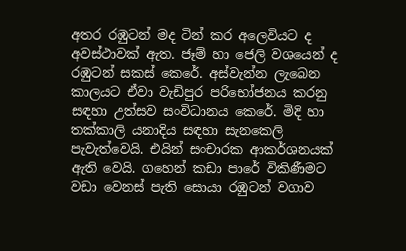අතර රඹුටන් මද ටින් කර අලෙවියට ද අවස්ථාවක් ඇත. ජෑම් හා ජෙලි වශයෙන් ද රඹුටන් සකස් කෙරේ. අස්වැන්න ලැබෙන කාලයට ඒවා වැඩිපුර පරිභෝජනය කරනු සඳහා උත්සව සංවිධානය කෙරේ. මිදි හා තක්කාලි යනාදිය සඳහා සැනකෙලි පැවැත්වෙයි. එයින් සංචාරක ආකර්ශනයක් ඇති වෙයි. ගහෙන් කඩා පාරේ විකිණීමට වඩා වෙනස් පැති සොයා රඹුටන් වගාව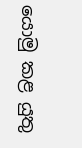යොමු කළ යුතු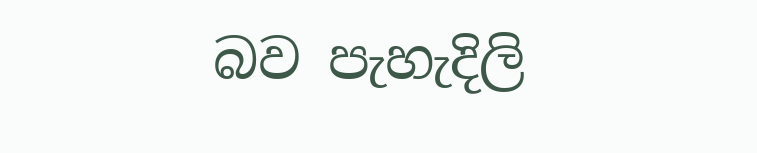බව පැහැදිලි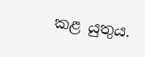කළ යුතුය.